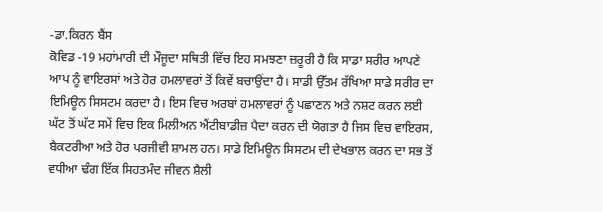-ਡਾ.ਕਿਰਨ ਬੈਂਸ
ਕੋਵਿਡ -19 ਮਹਾਂਮਾਰੀ ਦੀ ਮੌਜੂਦਾ ਸਥਿਤੀ ਵਿੱਚ ਇਹ ਸਮਝਣਾ ਜ਼ਰੂਰੀ ਹੈ ਕਿ ਸਾਡਾ ਸਰੀਰ ਆਪਣੇ ਆਪ ਨੂੰ ਵਾਇਰਸਾਂ ਅਤੇ ਹੋਰ ਹਮਲਾਵਰਾਂ ਤੋਂ ਕਿਵੇਂ ਬਚਾਉਂਦਾ ਹੈ। ਸਾਡੀ ਉੱਤਮ ਰੱਖਿਆ ਸਾਡੇ ਸਰੀਰ ਦਾ ਇਮਿਊਨ ਸਿਸਟਮ ਕਰਦਾ ਹੈ। ਇਸ ਵਿਚ ਅਰਬਾਂ ਹਮਲਾਵਰਾਂ ਨੂੰ ਪਛਾਣਨ ਅਤੇ ਨਸ਼ਟ ਕਰਨ ਲਈ ਘੱਟ ਤੋਂ ਘੱਟ ਸਮੇਂ ਵਿਚ ਇਕ ਮਿਲੀਅਨ ਐਂਟੀਬਾਡੀਜ਼ ਪੈਦਾ ਕਰਨ ਦੀ ਯੋਗਤਾ ਹੈ ਜਿਸ ਵਿਚ ਵਾਇਰਸ, ਬੈਕਟਰੀਆ ਅਤੇ ਹੋਰ ਪਰਜੀਵੀ ਸ਼ਾਮਲ ਹਨ। ਸਾਡੇ ਇਮਿਊਨ ਸਿਸਟਮ ਦੀ ਦੇਖਭਾਲ ਕਰਨ ਦਾ ਸਭ ਤੋਂ ਵਧੀਆ ਢੰਗ ਇੱਕ ਸਿਹਤਮੰਦ ਜੀਵਨ ਸ਼ੈਲੀ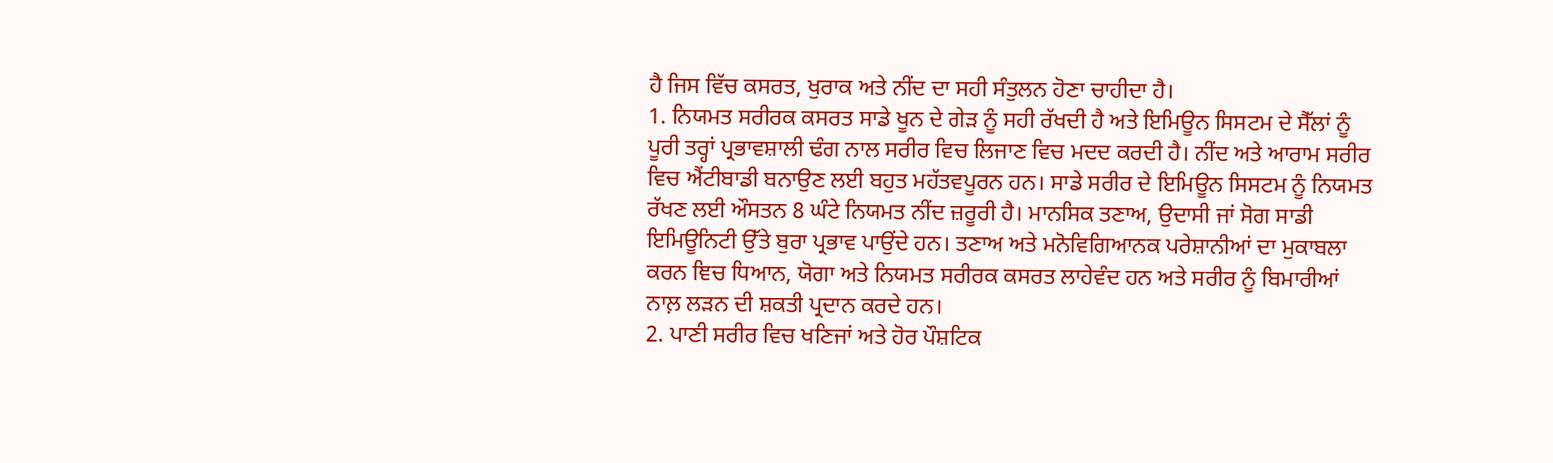ਹੈ ਜਿਸ ਵਿੱਚ ਕਸਰਤ, ਖੁਰਾਕ ਅਤੇ ਨੀਂਦ ਦਾ ਸਹੀ ਸੰਤੁਲਨ ਹੋਣਾ ਚਾਹੀਦਾ ਹੈ।
1. ਨਿਯਮਤ ਸਰੀਰਕ ਕਸਰਤ ਸਾਡੇ ਖੂਨ ਦੇ ਗੇੜ ਨੂੰ ਸਹੀ ਰੱਖਦੀ ਹੈ ਅਤੇ ਇਮਿਊਨ ਸਿਸਟਮ ਦੇ ਸੈੱਲਾਂ ਨੂੰ ਪੂਰੀ ਤਰ੍ਹਾਂ ਪ੍ਰਭਾਵਸ਼ਾਲੀ ਢੰਗ ਨਾਲ ਸਰੀਰ ਵਿਚ ਲਿਜਾਣ ਵਿਚ ਮਦਦ ਕਰਦੀ ਹੈ। ਨੀਂਦ ਅਤੇ ਆਰਾਮ ਸਰੀਰ ਵਿਚ ਐਂਟੀਬਾਡੀ ਬਨਾਉਣ ਲਈ ਬਹੁਤ ਮਹੱਤਵਪੂਰਨ ਹਨ। ਸਾਡੇ ਸਰੀਰ ਦੇ ਇਮਿਊਨ ਸਿਸਟਮ ਨੂੰ ਨਿਯਮਤ ਰੱਖਣ ਲਈ ਔਸਤਨ 8 ਘੰਟੇ ਨਿਯਮਤ ਨੀਂਦ ਜ਼ਰੂਰੀ ਹੈ। ਮਾਨਸਿਕ ਤਣਾਅ, ਉਦਾਸੀ ਜਾਂ ਸੋਗ ਸਾਡੀ ਇਮਿਊਨਿਟੀ ਉੱਤੇ ਬੁਰਾ ਪ੍ਰਭਾਵ ਪਾਉਂਦੇ ਹਨ। ਤਣਾਅ ਅਤੇ ਮਨੋਵਿਗਿਆਨਕ ਪਰੇਸ਼ਾਨੀਆਂ ਦਾ ਮੁਕਾਬਲਾ ਕਰਨ ਞਿਚ ਧਿਆਨ, ਯੋਗਾ ਅਤੇ ਨਿਯਮਤ ਸਰੀਰਕ ਕਸਰਤ ਲਾਹੇਵੰਦ ਹਨ ਅਤੇ ਸਰੀਰ ਨੂੰ ਬਿਮਾਰੀਆਂ ਨਾਲ਼ ਲੜਨ ਦੀ ਸ਼ਕਤੀ ਪ੍ਰਦਾਨ ਕਰਦੇ ਹਨ।
2. ਪਾਣੀ ਸਰੀਰ ਵਿਚ ਖਣਿਜਾਂ ਅਤੇ ਹੋਰ ਪੌਸ਼ਟਿਕ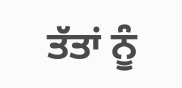ਤੱਤਾਂ ਨੂੰ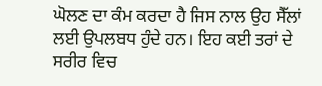ਘੋਲਣ ਦਾ ਕੰਮ ਕਰਦਾ ਹੈ ਜਿਸ ਨਾਲ ਉਹ ਸੈੱਲਾਂ ਲਈ ਉਪਲਬਧ ਹੁੰਦੇ ਹਨ। ਇਹ ਕਈ ਤਰਾਂ ਦੇ ਸਰੀਰ ਵਿਚ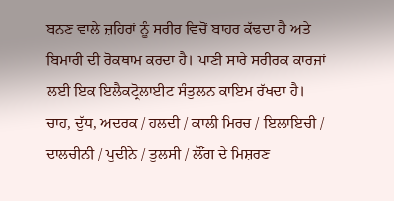ਬਨਣ ਵਾਲੇ ਜ਼ਹਿਰਾਂ ਨੂੰ ਸਰੀਰ ਵਿਚੋਂ ਬਾਹਰ ਕੱਢਦਾ ਹੈ ਅਤੇ ਬਿਮਾਰੀ ਦੀ ਰੋਕਥਾਮ ਕਰਦਾ ਹੈ। ਪਾਣੀ ਸਾਰੇ ਸਰੀਰਕ ਕਾਰਜਾਂ ਲਈ ਇਕ ਇਲੈਕਟ੍ਰੋਲਾਈਟ ਸੰਤੁਲਨ ਕਾਇਮ ਰੱਖਦਾ ਹੈ। ਚਾਹ, ਦੁੱਧ, ਅਦਰਕ / ਹਲਦੀ / ਕਾਲੀ ਮਿਰਚ / ਇਲਾਇਚੀ / ਦਾਲਚੀਨੀ / ਪੁਦੀਨੇ / ਤੁਲਸੀ / ਲੌਂਗ ਦੇ ਮਿਸ਼ਰਣ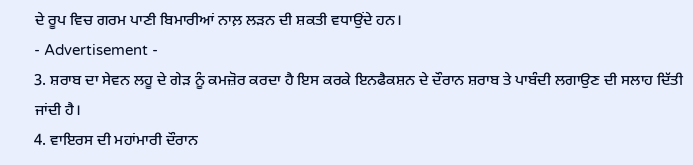ਦੇ ਰੂਪ ਵਿਚ ਗਰਮ ਪਾਣੀ ਬਿਮਾਰੀਆਂ ਨਾਲ਼ ਲੜਨ ਦੀ ਸ਼ਕਤੀ ਵਧਾਉਂਦੇ ਹਨ।
- Advertisement -
3. ਸ਼ਰਾਬ ਦਾ ਸੇਵਨ ਲਹੂ ਦੇ ਗੇੜ ਨੂੰ ਕਮਜ਼ੋਰ ਕਰਦਾ ਹੈ ਇਸ ਕਰਕੇ ਇਨਫੈਕਸ਼ਨ ਦੇ ਦੌਰਾਨ ਸ਼ਰਾਬ ਤੇ ਪਾਬੰਦੀ ਲਗਾਉਣ ਦੀ ਸਲਾਹ ਦਿੱਤੀ ਜਾਂਦੀ ਹੈ।
4. ਵਾਇਰਸ ਦੀ ਮਹਾਂਮਾਰੀ ਦੌਰਾਨ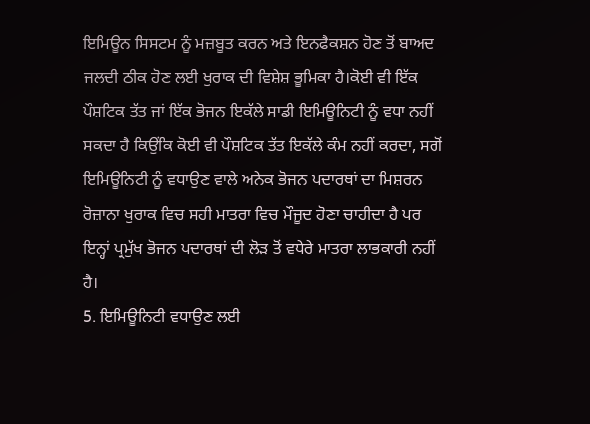ਇਮਿਊਨ ਸਿਸਟਮ ਨੂੰ ਮਜ਼ਬੂਤ ਕਰਨ ਅਤੇ ਇਨਫੈਕਸ਼ਨ ਹੋਣ ਤੋਂ ਬਾਅਦ ਜਲਦੀ ਠੀਕ ਹੋਣ ਲਈ ਖੁਰਾਕ ਦੀ ਵਿਸ਼ੇਸ਼ ਭੂਮਿਕਾ ਹੈ।ਕੋਈ ਵੀ ਇੱਕ ਪੌਸ਼ਟਿਕ ਤੱਤ ਜਾਂ ਇੱਕ ਭੋਜਨ ਇਕੱਲੇ ਸਾਡੀ ਇਮਿਊਨਿਟੀ ਨੂੰ ਵਧਾ ਨਹੀਂ ਸਕਦਾ ਹੈ ਕਿਉਂਕਿ ਕੋਈ ਵੀ ਪੌਸ਼ਟਿਕ ਤੱਤ ਇਕੱਲੇ ਕੰਮ ਨਹੀਂ ਕਰਦਾ, ਸਗੋਂ ਇਮਿਊਨਿਟੀ ਨੂੰ ਵਧਾਉਣ ਵਾਲੇ ਅਨੇਕ ਭੋਜਨ ਪਦਾਰਥਾਂ ਦਾ ਮਿਸ਼ਰਨ ਰੋਜ਼ਾਨਾ ਖੁਰਾਕ ਵਿਚ ਸਹੀ ਮਾਤਰਾ ਵਿਚ ਮੌਜੂਦ ਹੋਣਾ ਚਾਹੀਦਾ ਹੈ ਪਰ ਇਨ੍ਹਾਂ ਪ੍ਰਮੁੱਖ ਭੋਜਨ ਪਦਾਰਥਾਂ ਦੀ ਲੋੜ ਤੋਂ ਵਧੇਰੇ ਮਾਤਰਾ ਲਾਭਕਾਰੀ ਨਹੀਂ ਹੈ।
5. ਇਮਿਊਨਿਟੀ ਵਧਾਉਣ ਲਈ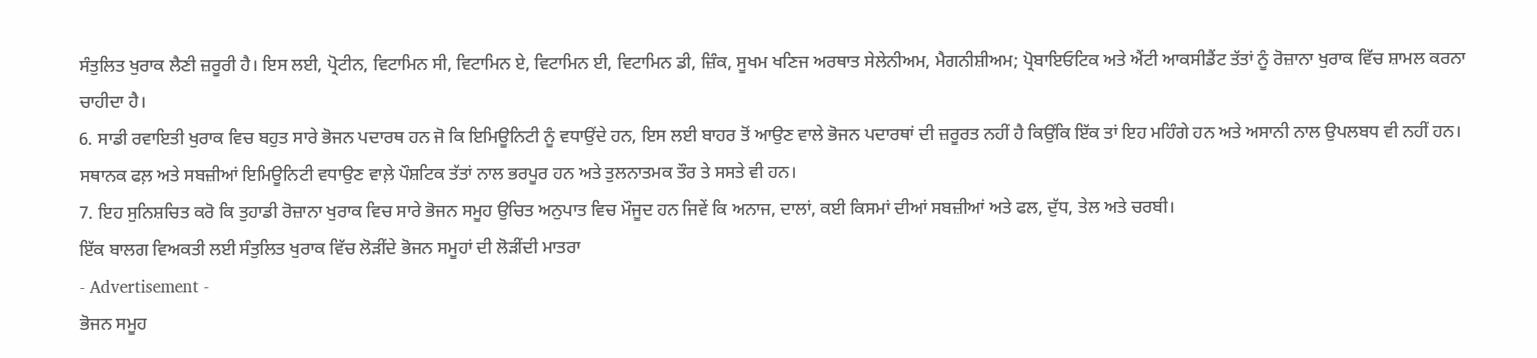ਸੰਤੁਲਿਤ ਖੁਰਾਕ ਲੈਣੀ ਜ਼ਰੂਰੀ ਹੈ। ਇਸ ਲਈ, ਪ੍ਰੋਟੀਨ, ਵਿਟਾਮਿਨ ਸੀ, ਵਿਟਾਮਿਨ ਏ, ਵਿਟਾਮਿਨ ਈ, ਵਿਟਾਮਿਨ ਡੀ, ਜ਼ਿੰਕ, ਸੂਖਮ ਖਣਿਜ ਅਰਥਾਤ ਸੇਲੇਨੀਅਮ, ਮੈਗਨੀਸ਼ੀਅਮ; ਪ੍ਰੋਬਾਇਓਟਿਕ ਅਤੇ ਐਂਟੀ ਆਕਸੀਡੈਂਟ ਤੱਤਾਂ ਨੂੰ ਰੋਜ਼ਾਨਾ ਖੁਰਾਕ ਵਿੱਚ ਸ਼ਾਮਲ ਕਰਨਾ ਚਾਹੀਦਾ ਹੈ।
6. ਸਾਡੀ ਰਵਾਇਤੀ ਖੁਰਾਕ ਵਿਚ ਬਹੁਤ ਸਾਰੇ ਭੋਜਨ ਪਦਾਰਥ ਹਨ ਜੋ ਕਿ ਇਮਿਊਨਿਟੀ ਨੂੰ ਵਧਾਉਂਦੇ ਹਨ, ਇਸ ਲਈ ਬਾਹਰ ਤੋਂ ਆਉਣ ਵਾਲੇ ਭੋਜਨ ਪਦਾਰਥਾਂ ਦੀ ਜ਼ਰੂਰਤ ਨਹੀਂ ਹੈ ਕਿਉਂਕਿ ਇੱਕ ਤਾਂ ਇਹ ਮਹਿੰਗੇ ਹਨ ਅਤੇ ਅਸਾਨੀ ਨਾਲ ਉਪਲਬਧ ਵੀ ਨਹੀਂ ਹਨ। ਸਥਾਨਕ ਫਲ਼ ਅਤੇ ਸਬਜ਼ੀਆਂ ਇਮਿਊਨਿਟੀ ਵਧਾਉਣ ਵਾਲ਼ੇ ਪੌਸ਼ਟਿਕ ਤੱਤਾਂ ਨਾਲ ਭਰਪੂਰ ਹਨ ਅਤੇ ਤੁਲਨਾਤਮਕ ਤੌਰ ਤੇ ਸਸਤੇ ਵੀ ਹਨ।
7. ਇਹ ਸੁਨਿਸ਼ਚਿਤ ਕਰੋ ਕਿ ਤੁਹਾਡੀ ਰੋਜ਼ਾਨਾ ਖੁਰਾਕ ਵਿਚ ਸਾਰੇ ਭੋਜਨ ਸਮੂਹ ਉਚਿਤ ਅਨੁਪਾਤ ਵਿਚ ਮੌਜੂਦ ਹਨ ਜਿਵੇਂ ਕਿ ਅਨਾਜ, ਦਾਲਾਂ, ਕਈ ਕਿਸਮਾਂ ਦੀਆਂ ਸਬਜ਼ੀਆਂ ਅਤੇ ਫਲ, ਦੁੱਧ, ਤੇਲ ਅਤੇ ਚਰਬੀ।
ਇੱਕ ਬਾਲਗ ਵਿਅਕਤੀ ਲਈ ਸੰਤੁਲਿਤ ਖੁਰਾਕ ਵਿੱਚ ਲੋੜੀਂਦੇ ਭੋਜਨ ਸਮੂਹਾਂ ਦੀ ਲੋੜੀਂਦੀ ਮਾਤਰਾ
- Advertisement -
ਭੋਜਨ ਸਮੂਹ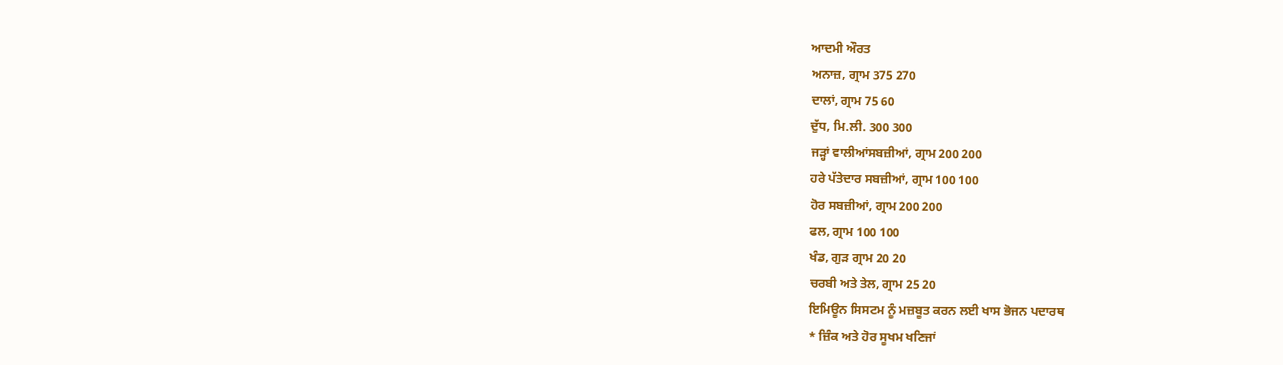ਆਦਮੀ ਔਰਤ
ਅਨਾਜ਼, ਗ੍ਰਾਮ 375 270
ਦਾਲਾਂ, ਗ੍ਰਾਮ 75 60
ਦੁੱਧ, ਮਿ.ਲੀ. 300 300
ਜੜ੍ਹਾਂ ਵਾਲੀਆਂਸਬਜ਼ੀਆਂ, ਗ੍ਰਾਮ 200 200
ਹਰੇ ਪੱਤੇਦਾਰ ਸਬਜ਼ੀਆਂ, ਗ੍ਰਾਮ 100 100
ਹੋਰ ਸਬਜ਼ੀਆਂ, ਗ੍ਰਾਮ 200 200
ਫਲ, ਗ੍ਰਾਮ 100 100
ਖੰਡ, ਗੁੜ ਗ੍ਰਾਮ 20 20
ਚਰਬੀ ਅਤੇ ਤੇਲ, ਗ੍ਰਾਮ 25 20
ਇਮਿਊਨ ਸਿਸਟਮ ਨੂੰ ਮਜ਼ਬੂਤ ਕਰਨ ਲਈ ਖਾਸ ਭੋਜਨ ਪਦਾਰਥ
* ਜ਼ਿੰਕ ਅਤੇ ਹੋਰ ਸੂਖਮ ਖਣਿਜਾਂ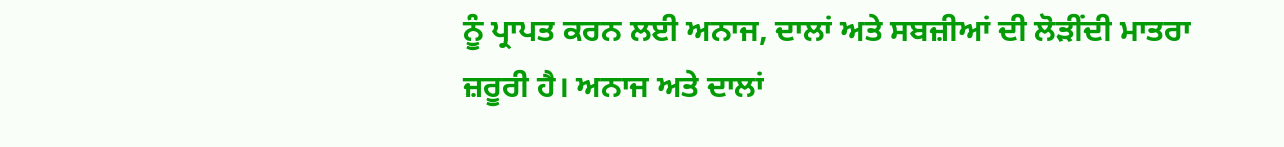ਨੂੰ ਪ੍ਰਾਪਤ ਕਰਨ ਲਈ ਅਨਾਜ, ਦਾਲਾਂ ਅਤੇ ਸਬਜ਼ੀਆਂ ਦੀ ਲੋੜੀਂਦੀ ਮਾਤਰਾ ਜ਼ਰੂਰੀ ਹੈ। ਅਨਾਜ ਅਤੇ ਦਾਲਾਂ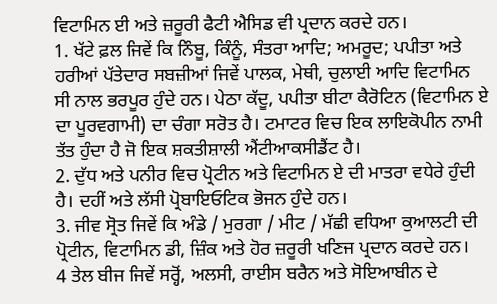ਵਿਟਾਮਿਨ ਈ ਅਤੇ ਜ਼ਰੂਰੀ ਫੈਟੀ ਐਸਿਡ ਵੀ ਪ੍ਰਦਾਨ ਕਰਦੇ ਹਨ।
1. ਖੱਟੇ ਫ਼ਲ ਜਿਵੇਂ ਕਿ ਨਿੰਬੂ, ਕਿੰਨੂੰ, ਸੰਤਰਾ ਆਦਿ; ਅਮਰੂਦ; ਪਪੀਤਾ ਅਤੇ ਹਰੀਆਂ ਪੱਤੇਦਾਰ ਸਬਜ਼ੀਆਂ ਜਿਵੇਂ ਪਾਲਕ, ਮੇਥੀ, ਚੁਲਾਈ ਆਦਿ ਵਿਟਾਮਿਨ ਸੀ ਨਾਲ ਭਰਪੂਰ ਹੁੰਦੇ ਹਨ। ਪੇਠਾ ਕੱਦੂ, ਪਪੀਤਾ ਬੀਟਾ ਕੈਰੋਟਿਨ (ਵਿਟਾਮਿਨ ਏ ਦਾ ਪੂਰਵਗਾਮੀ) ਦਾ ਚੰਗਾ ਸਰੋਤ ਹੈ। ਟਮਾਟਰ ਵਿਚ ਇਕ ਲਾਇਕੋਪੀਨ ਨਾਮੀ ਤੱਤ ਹੁੰਦਾ ਹੈ ਜੋ ਇਕ ਸ਼ਕਤੀਸ਼ਾਲੀ ਐਂਟੀਆਕਸੀਡੈਂਟ ਹੈ।
2. ਦੁੱਧ ਅਤੇ ਪਨੀਰ ਵਿਚ ਪ੍ਰੋਟੀਨ ਅਤੇ ਵਿਟਾਮਿਨ ਏ ਦੀ ਮਾਤਰਾ ਵਧੇਰੇ ਹੁੰਦੀ ਹੈ। ਦਹੀਂ ਅਤੇ ਲੱਸੀ ਪ੍ਰੋਬਾਇਓਟਿਕ ਭੋਜਨ ਹੁੰਦੇ ਹਨ।
3. ਜੀਵ ਸ੍ਰੋਤ ਜਿਵੇਂ ਕਿ ਅੰਡੇ / ਮੁਰਗਾ / ਮੀਟ / ਮੱਛੀ ਵਧਿਆ ਕੁਆਲਟੀ ਦੀ ਪ੍ਰੋਟੀਨ, ਵਿਟਾਮਿਨ ਡੀ, ਜ਼ਿੰਕ ਅਤੇ ਹੋਰ ਜ਼ਰੂਰੀ ਖਣਿਜ ਪ੍ਰਦਾਨ ਕਰਦੇ ਹਨ।
4 ਤੇਲ ਬੀਜ ਜਿਵੇਂ ਸਰ੍ਹੋਂ, ਅਲਸੀ, ਰਾਈਸ ਬਰੈਨ ਅਤੇ ਸੋਇਆਬੀਨ ਦੇ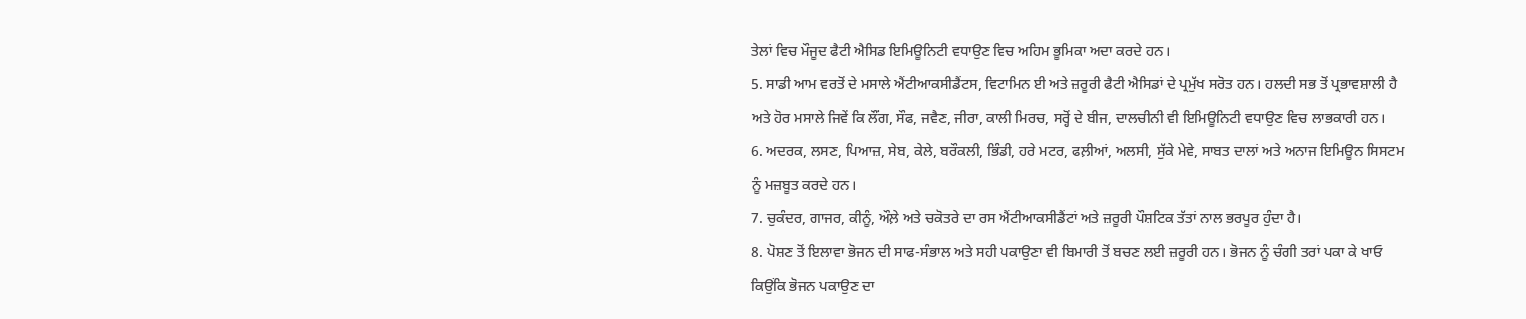ਤੇਲਾਂ ਵਿਚ ਮੌਜੂਦ ਫੈਟੀ ਐਸਿਡ ਇਮਿਊਨਿਟੀ ਵਧਾਉਣ ਵਿਚ ਅਹਿਮ ਭੂਮਿਕਾ ਅਦਾ ਕਰਦੇ ਹਨ।
5. ਸਾਡੀ ਆਮ ਵਰਤੋਂ ਦੇ ਮਸਾਲੇ ਐਂਟੀਆਕਸੀਡੈਂਟਸ, ਵਿਟਾਮਿਨ ਈ ਅਤੇ ਜ਼ਰੂਰੀ ਫੈਟੀ ਐਸਿਡਾਂ ਦੇ ਪ੍ਰਮੁੱਖ ਸਰੋਤ ਹਨ। ਹਲਦੀ ਸਭ ਤੋਂ ਪ੍ਰਭਾਵਸ਼ਾਲੀ ਹੈ ਅਤੇ ਹੋਰ ਮਸਾਲੇ ਜਿਵੇਂ ਕਿ ਲੌਂਗ, ਸੌਫ, ਜਵੈਣ, ਜੀਰਾ, ਕਾਲੀ ਮਿਰਚ, ਸਰ੍ਹੋਂ ਦੇ ਬੀਜ, ਦਾਲਚੀਨੀ ਵੀ ਇਮਿਊਨਿਟੀ ਵਧਾਉਣ ਵਿਚ ਲਾਭਕਾਰੀ ਹਨ।
6. ਅਦਰਕ, ਲਸਣ, ਪਿਆਜ਼, ਸੇਬ, ਕੇਲੇ, ਬਰੌਕਲੀ, ਭਿੰਡੀ, ਹਰੇ ਮਟਰ, ਫਲ਼ੀਆਂ, ਅਲਸੀ, ਸੁੱਕੇ ਮੇਵੇ, ਸਾਬਤ ਦਾਲਾਂ ਅਤੇ ਅਨਾਜ ਇਮਿਊਨ ਸਿਸਟਮ ਨੂੰ ਮਜ਼ਬੂਤ ਕਰਦੇ ਹਨ।
7. ਚੁਕੰਦਰ, ਗਾਜਰ, ਕੀਨੂੰ, ਔਲ਼ੇ ਅਤੇ ਚਕੋਤਰੇ ਦਾ ਰਸ ਐਂਟੀਆਕਸੀਡੈਂਟਾਂ ਅਤੇ ਜ਼ਰੂਰੀ ਪੌਸ਼ਟਿਕ ਤੱਤਾਂ ਨਾਲ ਭਰਪੂਰ ਹੁੰਦਾ ਹੈ।
8. ਪੋਸ਼ਣ ਤੋਂ ਇਲਾਵਾ ਭੋਜਨ ਦੀ ਸਾਫ-ਸੰਭਾਲ ਅਤੇ ਸਹੀ ਪਕਾਉਣਾ ਵੀ ਬਿਮਾਰੀ ਤੋਂ ਬਚਣ ਲਈ ਜ਼ਰੂਰੀ ਹਨ। ਭੋਜਨ ਨੂੰ ਚੰਗੀ ਤਰਾਂ ਪਕਾ ਕੇ ਖਾਓ ਕਿਉਂਕਿ ਭੋਜਨ ਪਕਾਉਣ ਦਾ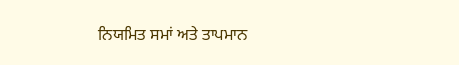ਨਿਯਮਿਤ ਸਮਾਂ ਅਤੇ ਤਾਪਮਾਨ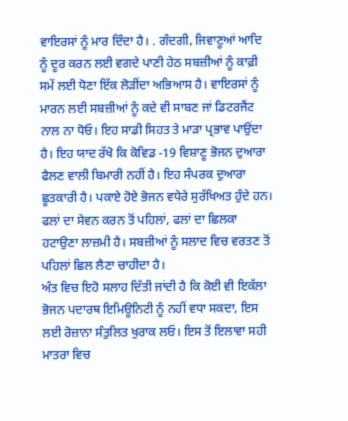ਵਾਇਰਸਾਂ ਨੂੰ ਮਾਰ ਦਿੰਦਾ ਹੈ। . ਗੰਦਗੀ, ਜਿਵਾਣੂਆਂ ਆਦਿ ਨੂੰ ਦੂਰ ਕਰਨ ਲਈ ਵਗਦੇ ਪਾਣੀ ਹੇਠ ਸਬਜ਼ੀਆਂ ਨੂੰ ਕਾਫ਼ੀ ਸਮੇਂ ਲਈ ਧੋਣਾ ਇੱਕ ਲੋੜੀਂਦਾ ਅਭਿਆਸ ਹੈ। ਵਾਇਰਸਾਂ ਨੂੰ ਮਾਰਨ ਲਈ ਸਬਜ਼ੀਆਂ ਨੂੰ ਕਦੇ ਵੀ ਸਾਬਣ ਜਾਂ ਡਿਟਰਜੈਂਟ ਨਾਲ ਨਾ ਧੋਓ। ਇਹ ਸਾਡੀ ਸਿਹਤ ਤੇ ਮਾੜਾ ਪ੍ਰਭਾਵ ਪਾਉਂਦਾ ਹੈ। ਇਹ ਯਾਦ ਰੱਖੋ ਕਿ ਕੋਵਿਡ -19 ਵਿਸ਼ਾਣੂ ਭੋਜਨ ਦੁਆਰਾ ਫੈਲਣ ਵਾਲੀ ਬਿਮਾਰੀ ਨਹੀਂ ਹੈ। ਇਹ ਸੰਪਰਕ ਦੁਆਰਾ ਛੂਤਕਾਰੀ ਹੈ। ਪਕਾਏ ਹੋਏ ਭੋਜਨ ਵਧੇਰੇ ਸੁਰੱਖਿਅਤ ਹੁੰਦੇ ਹਨ। ਫਲਾਂ ਦਾ ਸੇਵਨ ਕਰਨ ਤੋਂ ਪਹਿਲਾਂ, ਫਲਾਂ ਦਾ ਛਿਲਕਾ ਹਟਾਉਣਾ ਲਾਜ਼ਮੀ ਹੈ। ਸਬਜ਼ੀਆਂ ਨੂੰ ਸਲਾਦ ਵਿਚ ਵਰਤਣ ਤੋਂ ਪਹਿਲਾਂ ਛਿਲ ਲੈਣਾ ਚਾਹੀਦਾ ਹੈ।
ਅੰਤ ਵਿਚ ਇਹੋ ਸਲਾਹ ਦਿੱਤੀ ਜਾਂਦੀ ਹੈ ਕਿ ਕੋਈ ਵੀ ਇਕੱਲਾ ਭੋਜਨ ਪਦਾਰਥ ਇਮਿਊਨਿਟੀ ਨੂੰ ਨਹੀਂ ਵਧਾ ਸਕਦਾ, ਇਸ ਲਈ ਰੋਜ਼ਾਨਾ ਸੰਤੁਲਿਤ ਖੁਰਾਕ ਲਓ। ਇਸ ਤੋਂ ਇਲਾਵਾ ਸਹੀ ਮਾਤਰਾ ਵਿਚ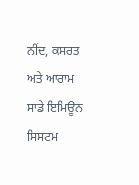ਨੀਂਦ, ਕਸਰਤ ਅਤੇ ਆਰਾਮ ਸਾਡੇ ਇਮਿਊਨ ਸਿਸਟਮ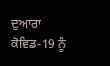ਦੁਆਰਾ ਕੋਵਿਡ-19 ਨੂੰ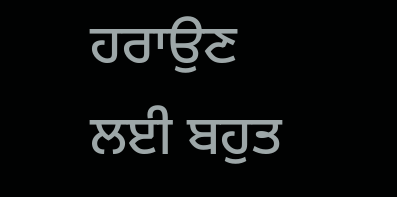ਹਰਾਉਣ ਲਈ ਬਹੁਤ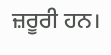ਜ਼ਰੂਰੀ ਹਨ।